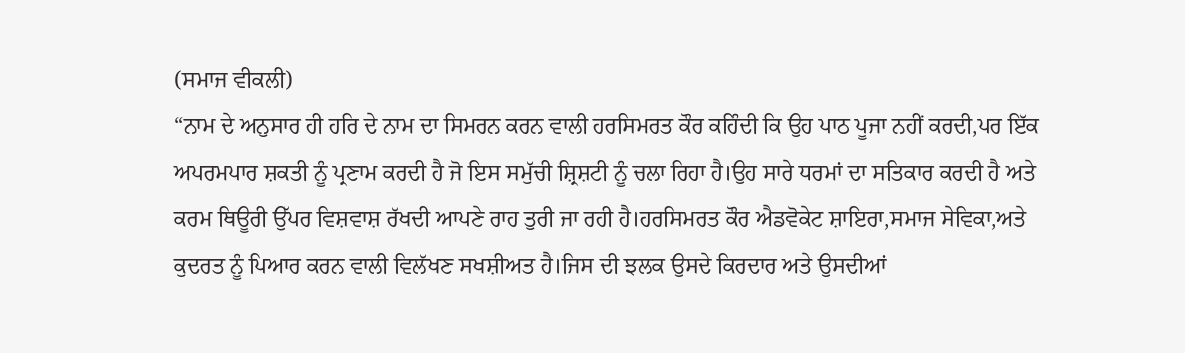(ਸਮਾਜ ਵੀਕਲੀ)
“ਨਾਮ ਦੇ ਅਨੁਸਾਰ ਹੀ ਹਰਿ ਦੇ ਨਾਮ ਦਾ ਸਿਮਰਨ ਕਰਨ ਵਾਲੀ ਹਰਸਿਮਰਤ ਕੌਰ ਕਹਿੰਦੀ ਕਿ ਉਹ ਪਾਠ ਪੂਜਾ ਨਹੀਂ ਕਰਦੀ,ਪਰ ਇੱਕ ਅਪਰਮਪਾਰ ਸ਼ਕਤੀ ਨੂੰ ਪ੍ਰਣਾਮ ਕਰਦੀ ਹੈ ਜੋ ਇਸ ਸਮੁੱਚੀ ਸ਼੍ਰਿਸ਼ਟੀ ਨੂੰ ਚਲਾ ਰਿਹਾ ਹੈ।ਉਹ ਸਾਰੇ ਧਰਮਾਂ ਦਾ ਸਤਿਕਾਰ ਕਰਦੀ ਹੈ ਅਤੇ ਕਰਮ ਥਿਊਰੀ ਉੱਪਰ ਵਿਸ਼ਵਾਸ਼ ਰੱਖਦੀ ਆਪਣੇ ਰਾਹ ਤੁਰੀ ਜਾ ਰਹੀ ਹੈ।ਹਰਸਿਮਰਤ ਕੌਰ ਐਡਵੋਕੇਟ ਸ਼ਾਇਰਾ,ਸਮਾਜ ਸੇਵਿਕਾ,ਅਤੇ ਕੁਦਰਤ ਨੂੰ ਪਿਆਰ ਕਰਨ ਵਾਲੀ ਵਿਲੱਖਣ ਸਖਸ਼ੀਅਤ ਹੈ।ਜਿਸ ਦੀ ਝਲਕ ਉਸਦੇ ਕਿਰਦਾਰ ਅਤੇ ਉਸਦੀਆਂ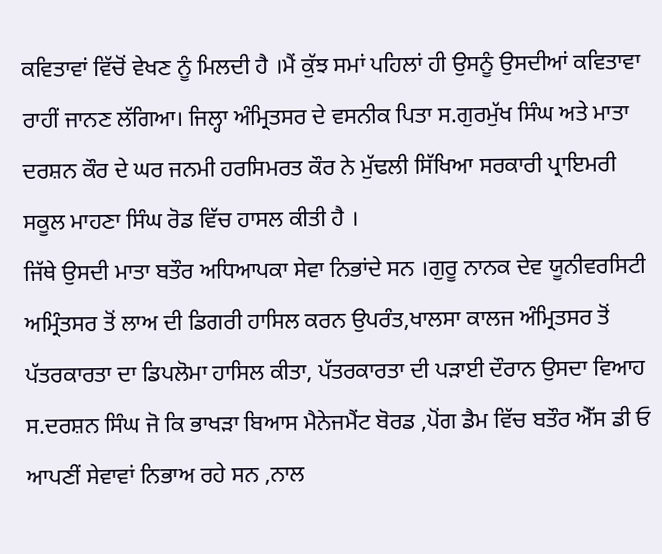ਕਵਿਤਾਵਾਂ ਵਿੱਚੋਂ ਵੇਖਣ ਨੂੰ ਮਿਲਦੀ ਹੈ ।ਮੈਂ ਕੁੱਝ ਸਮਾਂ ਪਹਿਲਾਂ ਹੀ ਉਸਨੂੰ ਉਸਦੀਆਂ ਕਵਿਤਾਵਾ ਰਾਹੀਂ ਜਾਨਣ ਲੱਗਿਆ। ਜਿਲ੍ਹਾ ਅੰਮ੍ਰਿਤਸਰ ਦੇ ਵਸਨੀਕ ਪਿਤਾ ਸ.ਗੁਰਮੁੱਖ ਸਿੰਘ ਅਤੇ ਮਾਤਾ ਦਰਸ਼ਨ ਕੌਰ ਦੇ ਘਰ ਜਨਮੀ ਹਰਸਿਮਰਤ ਕੌਰ ਨੇ ਮੁੱਢਲੀ ਸਿੱਖਿਆ ਸਰਕਾਰੀ ਪ੍ਰਾਇਮਰੀ ਸਕੂਲ ਮਾਹਣਾ ਸਿੰਘ ਰੋਡ ਵਿੱਚ ਹਾਸਲ ਕੀਤੀ ਹੈ ।
ਜਿੱਥੇ ਉਸਦੀ ਮਾਤਾ ਬਤੌਰ ਅਧਿਆਪਕਾ ਸੇਵਾ ਨਿਭਾਂਦੇ ਸਨ ।ਗੁਰੂ ਨਾਨਕ ਦੇਵ ਯੂਨੀਵਰਸਿਟੀ ਅਮ੍ਰਿੰਤਸਰ ਤੋਂ ਲਾਅ ਦੀ ਡਿਗਰੀ ਹਾਸਿਲ ਕਰਨ ਉਪਰੰਤ,ਖਾਲਸਾ ਕਾਲਜ ਅੰਮ੍ਰਿਤਸਰ ਤੋਂ ਪੱਤਰਕਾਰਤਾ ਦਾ ਡਿਪਲੋਮਾ ਹਾਸਿਲ ਕੀਤਾ, ਪੱਤਰਕਾਰਤਾ ਦੀ ਪੜਾਈ ਦੌਰਾਨ ਉਸਦਾ ਵਿਆਹ ਸ.ਦਰਸ਼ਨ ਸਿੰਘ ਜੋ ਕਿ ਭਾਖੜਾ ਬਿਆਸ ਮੈਨੇਜਮੈਂਟ ਬੋਰਡ ,ਪੋਂਗ ਡੈਮ ਵਿੱਚ ਬਤੌਰ ਐੱਸ ਡੀ ਓ ਆਪਣੀਂ ਸੇਵਾਵਾਂ ਨਿਭਾਅ ਰਹੇ ਸਨ ,ਨਾਲ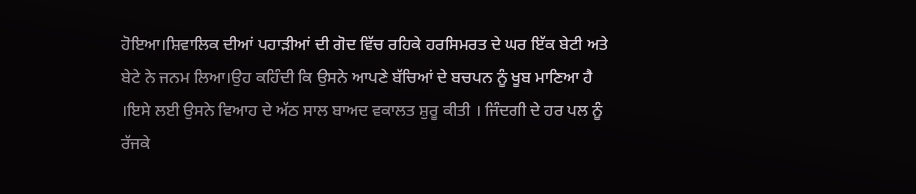ਹੋਇਆ।ਸ਼ਿਵਾਲਿਕ ਦੀਆਂ ਪਹਾੜੀਆਂ ਦੀ ਗੋਦ ਵਿੱਚ ਰਹਿਕੇ ਹਰਸਿਮਰਤ ਦੇ ਘਰ ਇੱਕ ਬੇਟੀ ਅਤੇ ਬੇਟੇ ਨੇ ਜਨਮ ਲਿਆ।ਉਹ ਕਹਿੰਦੀ ਕਿ ਉਸਨੇ ਆਪਣੇ ਬੱਚਿਆਂ ਦੇ ਬਚਪਨ ਨੂੰ ਖੂਬ ਮਾਣਿਆ ਹੈ ।ਇਸੇ ਲਈ ਉਸਨੇ ਵਿਆਹ ਦੇ ਅੱਠ ਸਾਲ ਬਾਅਦ ਵਕਾਲਤ ਸ਼ੁਰੂ ਕੀਤੀ । ਜਿੰਦਗੀ ਦੇ ਹਰ ਪਲ ਨੂੰ ਰੱਜਕੇ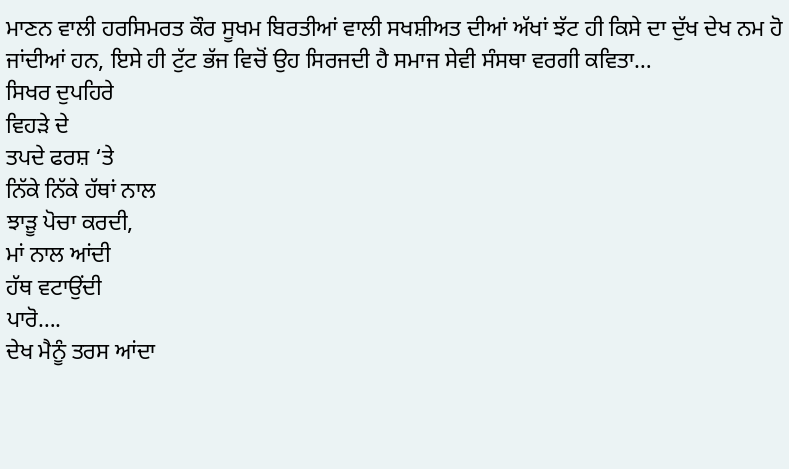ਮਾਣਨ ਵਾਲੀ ਹਰਸਿਮਰਤ ਕੌਰ ਸੂਖਮ ਬਿਰਤੀਆਂ ਵਾਲੀ ਸਖਸ਼ੀਅਤ ਦੀਆਂ ਅੱਖਾਂ ਝੱਟ ਹੀ ਕਿਸੇ ਦਾ ਦੁੱਖ ਦੇਖ ਨਮ ਹੋ ਜਾਂਦੀਆਂ ਹਨ, ਇਸੇ ਹੀ ਟੁੱਟ ਭੱਜ ਵਿਚੋਂ ਉਹ ਸਿਰਜਦੀ ਹੈ ਸਮਾਜ ਸੇਵੀ ਸੰਸਥਾ ਵਰਗੀ ਕਵਿਤਾ…
ਸਿਖਰ ਦੁਪਹਿਰੇ
ਵਿਹੜੇ ਦੇ
ਤਪਦੇ ਫਰਸ਼ ‘ਤੇ
ਨਿੱਕੇ ਨਿੱਕੇ ਹੱਥਾਂ ਨਾਲ
ਝਾੜੂ ਪੋਚਾ ਕਰਦੀ,
ਮਾਂ ਨਾਲ ਆਂਦੀ
ਹੱਥ ਵਟਾਉਂਦੀ
ਪਾਰੋ….
ਦੇਖ ਮੈਨੂੰ ਤਰਸ ਆਂਦਾ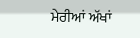ਮੇਰੀਆਂ ਅੱਖਾਂ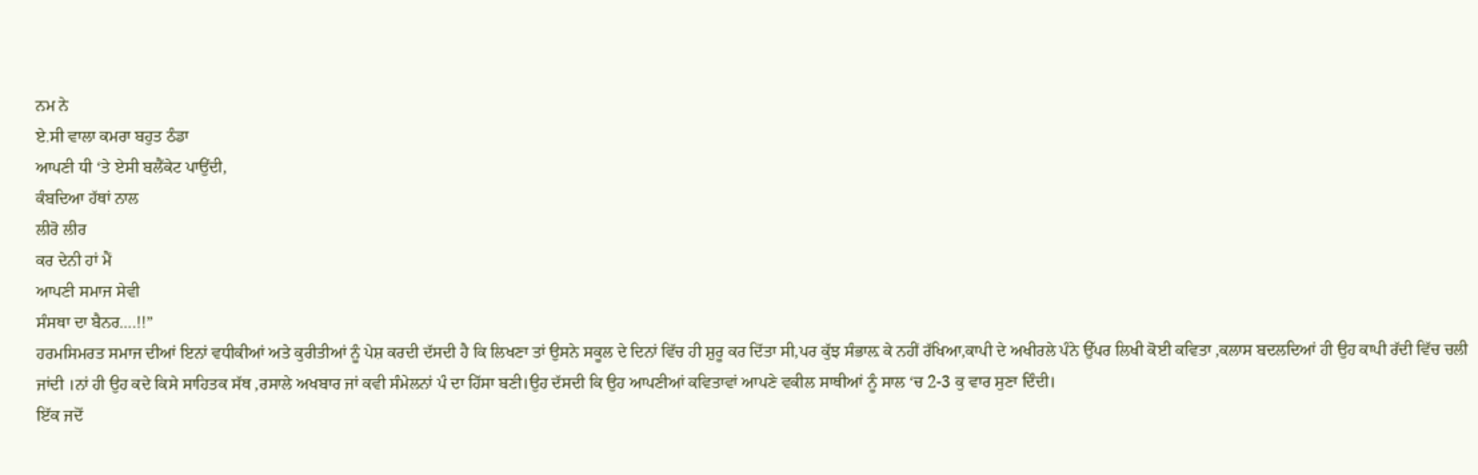ਨਮ ਨੇ
ਏ.ਸੀ ਵਾਲਾ ਕਮਰਾ ਬਹੁਤ ਠੰਡਾ
ਆਪਣੀ ਧੀ ‘ਤੇ ਏਸੀ ਬਲੈਂਕੇਟ ਪਾਉਂਦੀ,
ਕੰਬਦਿਆ ਹੱਥਾਂ ਨਾਲ
ਲੀਰੋ ਲੀਰ
ਕਰ ਦੇਨੀ ਹਾਂ ਮੈਂ
ਆਪਣੀ ਸਮਾਜ ਸੇਵੀ
ਸੰਸਥਾ ਦਾ ਬੈਨਰ….!!”
ਹਰਮਸਿਮਰਤ ਸਮਾਜ ਦੀਆਂ ਇਨਾਂ ਵਧੀਕੀਆਂ ਅਤੇ ਕੁਰੀਤੀਆਂ ਨੂੰ ਪੇਸ਼ ਕਰਦੀ ਦੱਸਦੀ ਹੈ ਕਿ ਲਿਖਣਾ ਤਾਂ ਉਸਨੇ ਸਕੂਲ ਦੇ ਦਿਨਾਂ ਵਿੱਚ ਹੀ ਸ਼ੁਰੂ ਕਰ ਦਿੱਤਾ ਸੀ,ਪਰ ਕੁੱਝ ਸੰਭਾਲ਼ ਕੇ ਨਹੀਂ ਰੱਖਿਆ,ਕਾਪੀ ਦੇ ਅਖੀਰਲੇ ਪੰਨੇ ਉੱਪਰ ਲਿਖੀ ਕੋਈ ਕਵਿਤਾ ,ਕਲਾਸ ਬਦਲਦਿਆਂ ਹੀ ਉਹ ਕਾਪੀ ਰੱਦੀ ਵਿੱਚ ਚਲੀ ਜਾਂਦੀ ।ਨਾਂ ਹੀ ਉਹ ਕਦੇ ਕਿਸੇ ਸਾਹਿਤਕ ਸੱਥ ,ਰਸਾਲੇ ਅਖਬਾਰ ਜਾਂ ਕਵੀ ਸੰਮੇਲਨਾਂ ਪੰ ਦਾ ਹਿੱਸਾ ਬਣੀ।ਉਹ ਦੱਸਦੀ ਕਿ ਉਹ ਆਪਣੀਆਂ ਕਵਿਤਾਵਾਂ ਆਪਣੇ ਵਕੀਲ ਸਾਥੀਆਂ ਨੂੰ ਸਾਲ ‘ਚ 2-3 ਕੁ ਵਾਰ ਸੁਣਾ ਦਿੰਦੀ।
ਇੱਕ ਜਦੋਂ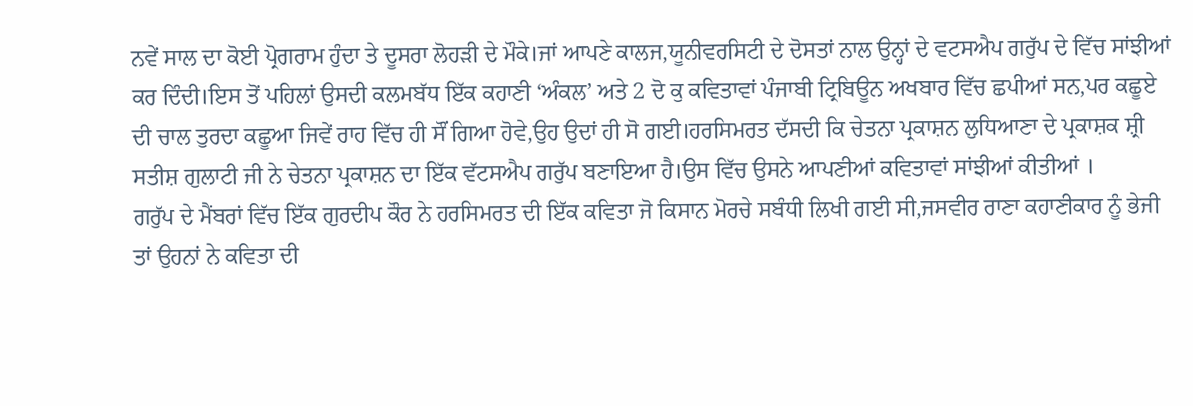ਨਵੇਂ ਸਾਲ ਦਾ ਕੋਈ ਪ੍ਰੋਗਰਾਮ ਹੁੰਦਾ ਤੇ ਦੂਸਰਾ ਲੋਹੜੀ ਦੇ ਮੌਕੇ।ਜਾਂ ਆਪਣੇ ਕਾਲਜ,ਯੂਨੀਵਰਸਿਟੀ ਦੇ ਦੋਸਤਾਂ ਨਾਲ ਉਨ੍ਹਾਂ ਦੇ ਵਟਸਐਪ ਗਰੁੱਪ ਦੇ ਵਿੱਚ ਸਾਂਝੀਆਂ ਕਰ ਦਿੰਦੀ।ਇਸ ਤੋਂ ਪਹਿਲਾਂ ਉਸਦੀ ਕਲਮਬੱਧ ਇੱਕ ਕਹਾਣੀ ‘ਅੰਕਲ’ ਅਤੇ 2 ਦੋ ਕੁ ਕਵਿਤਾਵਾਂ ਪੰਜਾਬੀ ਟ੍ਰਿਬਿਊਨ ਅਖਬਾਰ ਵਿੱਚ ਛਪੀਆਂ ਸਨ,ਪਰ ਕਛੂਏ ਦੀ ਚਾਲ ਤੁਰਦਾ ਕਛੂਆ ਜਿਵੇਂ ਰਾਹ ਵਿੱਚ ਹੀ ਸੌਂ ਗਿਆ ਹੋਵੇ,ਉਹ ਉਦਾਂ ਹੀ ਸੋ ਗਈ।ਹਰਸਿਮਰਤ ਦੱਸਦੀ ਕਿ ਚੇਤਨਾ ਪ੍ਰਕਾਸ਼ਨ ਲੁਧਿਆਣਾ ਦੇ ਪ੍ਰਕਾਸ਼ਕ ਸ਼੍ਰੀ ਸਤੀਸ਼ ਗੁਲਾਟੀ ਜੀ ਨੇ ਚੇਤਨਾ ਪ੍ਰਕਾਸ਼ਨ ਦਾ ਇੱਕ ਵੱਟਸਐਪ ਗਰੁੱਪ ਬਣਾਇਆ ਹੈ।ਉਸ ਵਿੱਚ ਉਸਨੇ ਆਪਣੀਆਂ ਕਵਿਤਾਵਾਂ ਸਾਂਝੀਆਂ ਕੀਤੀਆਂ ।
ਗਰੁੱਪ ਦੇ ਮੈਂਬਰਾਂ ਵਿੱਚ ਇੱਕ ਗੁਰਦੀਪ ਕੌਰ ਨੇ ਹਰਸਿਮਰਤ ਦੀ ਇੱਕ ਕਵਿਤਾ ਜੋ ਕਿਸਾਨ ਮੋਰਚੇ ਸਬੰਧੀ ਲਿਖੀ ਗਈ ਸੀ,ਜਸਵੀਰ ਰਾਣਾ ਕਹਾਣੀਕਾਰ ਨੂੰ ਭੇਜੀ ਤਾਂ ਉਹਨਾਂ ਨੇ ਕਵਿਤਾ ਦੀ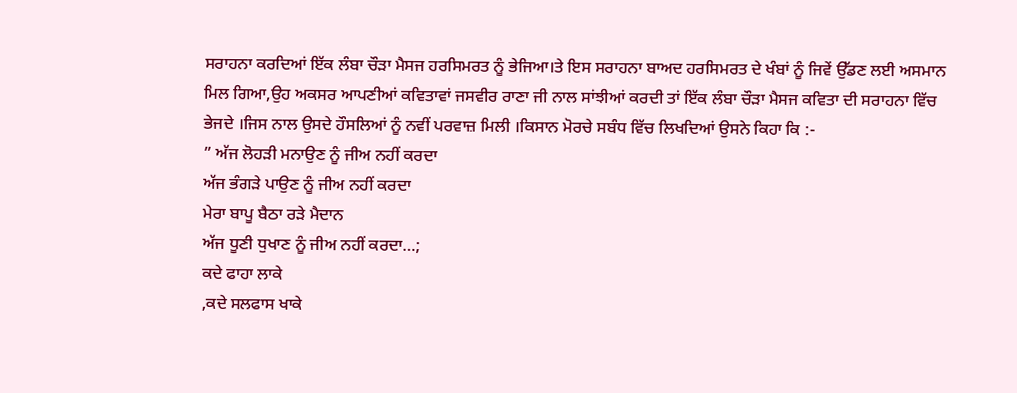ਸਰਾਹਨਾ ਕਰਦਿਆਂ ਇੱਕ ਲੰਬਾ ਚੌੜਾ ਮੈਸਜ ਹਰਸਿਮਰਤ ਨੂੰ ਭੇਜਿਆ।ਤੇ ਇਸ ਸਰਾਹਨਾ ਬਾਅਦ ਹਰਸਿਮਰਤ ਦੇ ਖੰਬਾਂ ਨੂੰ ਜਿਵੇਂ ਉੱਡਣ ਲਈ ਅਸਮਾਨ ਮਿਲ ਗਿਆ,ਉਹ ਅਕਸਰ ਆਪਣੀਆਂ ਕਵਿਤਾਵਾਂ ਜਸਵੀਰ ਰਾਣਾ ਜੀ ਨਾਲ ਸਾਂਝੀਆਂ ਕਰਦੀ ਤਾਂ ਇੱਕ ਲੰਬਾ ਚੌੜਾ ਮੈਸਜ ਕਵਿਤਾ ਦੀ ਸਰਾਹਨਾ ਵਿੱਚ ਭੇਜਦੇ ।ਜਿਸ ਨਾਲ ਉਸਦੇ ਹੌਸਲਿਆਂ ਨੂੰ ਨਵੀਂ ਪਰਵਾਜ਼ ਮਿਲੀ ।ਕਿਸਾਨ ਮੋਰਚੇ ਸਬੰਧ ਵਿੱਚ ਲਿਖਦਿਆਂ ਉਸਨੇ ਕਿਹਾ ਕਿ :-
” ਅੱਜ ਲੋਹੜੀ ਮਨਾਉਣ ਨੂੰ ਜੀਅ ਨਹੀਂ ਕਰਦਾ
ਅੱਜ ਭੰਗੜੇ ਪਾਉਣ ਨੂੰ ਜੀਅ ਨਹੀਂ ਕਰਦਾ
ਮੇਰਾ ਬਾਪੂ ਬੈਠਾ ਰੜੇ ਮੈਦਾਨ
ਅੱਜ ਧੂਣੀ ਧੁਖਾਣ ਨੂੰ ਜੀਅ ਨਹੀਂ ਕਰਦਾ…;
ਕਦੇ ਫਾਹਾ ਲਾਕੇ
,ਕਦੇ ਸਲਫਾਸ ਖਾਕੇ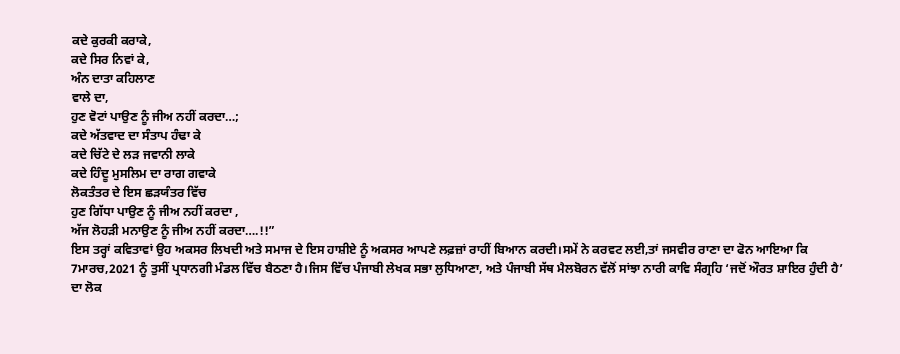ਕਦੇ ਕੁਰਕੀ ਕਰਾਕੇ,
ਕਦੇ ਸਿਰ ਨਿਵਾਂ ਕੇ,
ਅੰਨ ਦਾਤਾ ਕਹਿਲਾਣ
ਵਾਲੇ ਦਾ,
ਹੁਣ ਵੋਟਾਂ ਪਾਉਣ ਨੂੰ ਜੀਅ ਨਹੀਂ ਕਰਦਾ…;
ਕਦੇ ਅੱਤਵਾਦ ਦਾ ਸੰਤਾਪ ਹੰਢਾ ਕੇ
ਕਦੇ ਚਿੱਟੇ ਦੇ ਲੜ ਜਵਾਨੀ ਲਾਕੇ
ਕਦੇ ਹਿੰਦੂ ਮੁਸਲਿਮ ਦਾ ਰਾਗ ਗਵਾਕੇ
ਲੋਕਤੰਤਰ ਦੇ ਇਸ ਛੜਯੰਤਰ ਵਿੱਚ
ਹੁਣ ਗਿੱਧਾ ਪਾਉਣ ਨੂੰ ਜੀਅ ਨਹੀਂ ਕਰਦਾ ,
ਅੱਜ ਲੋਹੜੀ ਮਨਾਉਣ ਨੂੰ ਜੀਅ ਨਹੀਂ ਕਰਦਾ….!!”
ਇਸ ਤਰ੍ਹਾਂ ਕਵਿਤਾਵਾਂ ਉਹ ਅਕਸਰ ਲਿਖਦੀ ਅਤੇ ਸਮਾਜ ਦੇ ਇਸ ਹਾਸ਼ੀਏ ਨੂੰ ਅਕਸਰ ਆਪਣੇ ਲਫ਼ਜ਼ਾਂ ਰਾਹੀਂ ਬਿਆਨ ਕਰਦੀ।ਸਮੇਂ ਨੇ ਕਰਵਟ ਲਈ,ਤਾਂ ਜਸਵੀਰ ਰਾਣਾ ਦਾ ਫੋਨ ਆਇਆ ਕਿ 7ਮਾਰਚ,2021 ਨੂੰ ਤੁਸੀਂ ਪ੍ਰਧਾਨਗੀ ਮੰਡਲ ਵਿੱਚ ਬੈਠਣਾ ਹੈ।ਜਿਸ ਵਿੱਚ ਪੰਜਾਬੀ ਲੇਖਕ ਸਭਾ ਲੁਧਿਆਣਾ, ਅਤੇ ਪੰਜਾਬੀ ਸੱਥ ਮੈਲਬੋਰਨ ਵੱਲੋਂ ਸਾਂਝਾ ਨਾਰੀ ਕਾਵਿ ਸੰਗ੍ਰਹਿ ‘ਜਦੋਂ ਔਰਤ ਸ਼ਾਇਰ ਹੁੰਦੀ ਹੈ’ ਦਾ ਲੋਕ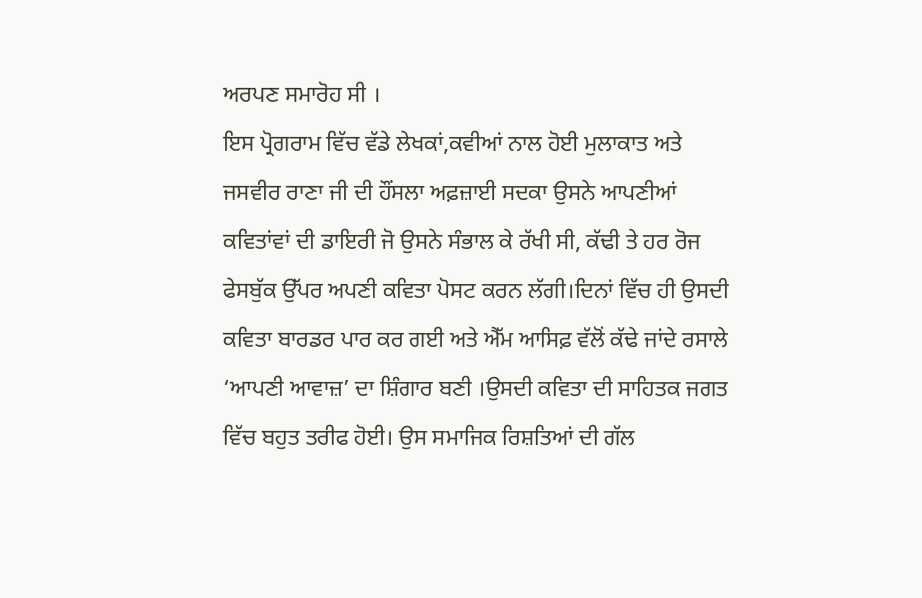ਅਰਪਣ ਸਮਾਰੋਹ ਸੀ ।
ਇਸ ਪ੍ਰੋਗਰਾਮ ਵਿੱਚ ਵੱਡੇ ਲੇਖਕਾਂ,ਕਵੀਆਂ ਨਾਲ ਹੋਈ ਮੁਲਾਕਾਤ ਅਤੇ ਜਸਵੀਰ ਰਾਣਾ ਜੀ ਦੀ ਹੌਂਸਲਾ ਅਫ਼ਜ਼ਾਈ ਸਦਕਾ ਉਸਨੇ ਆਪਣੀਆਂ ਕਵਿਤਾਂਵਾਂ ਦੀ ਡਾਇਰੀ ਜੋ ਉਸਨੇ ਸੰਭਾਲ ਕੇ ਰੱਖੀ ਸੀ, ਕੱਢੀ ਤੇ ਹਰ ਰੋਜ ਫੇਸਬੁੱਕ ਉੱਪਰ ਅਪਣੀ ਕਵਿਤਾ ਪੋਸਟ ਕਰਨ ਲੱਗੀ।ਦਿਨਾਂ ਵਿੱਚ ਹੀ ਉਸਦੀ ਕਵਿਤਾ ਬਾਰਡਰ ਪਾਰ ਕਰ ਗਈ ਅਤੇ ਐੱਮ ਆਸਿਫ਼ ਵੱਲੋਂ ਕੱਢੇ ਜਾਂਦੇ ਰਸਾਲੇ ‘ਆਪਣੀ ਆਵਾਜ਼’ ਦਾ ਸ਼ਿੰਗਾਰ ਬਣੀ ।ਉਸਦੀ ਕਵਿਤਾ ਦੀ ਸਾਹਿਤਕ ਜਗਤ ਵਿੱਚ ਬਹੁਤ ਤਰੀਫ ਹੋਈ। ਉਸ ਸਮਾਜਿਕ ਰਿਸ਼ਤਿਆਂ ਦੀ ਗੱਲ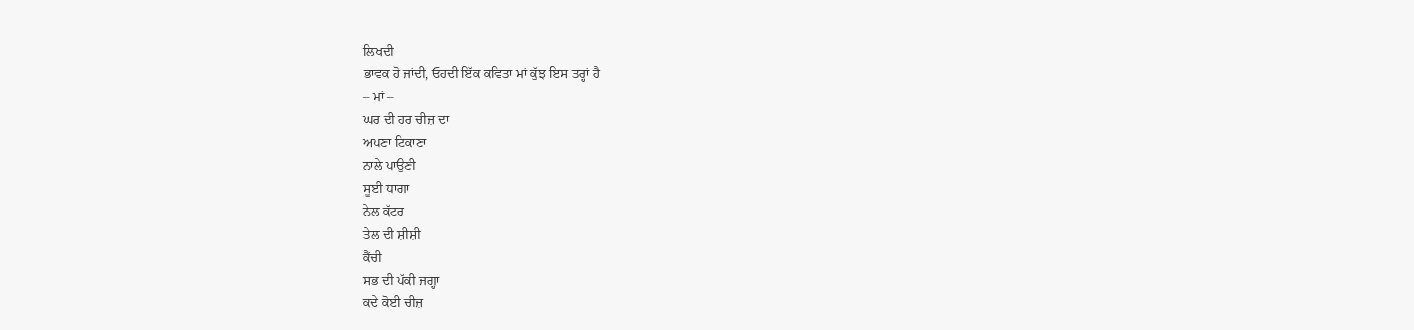ਲਿਖਦੀ
ਭਾਵਕ ਹੋ ਜਾਂਦੀ, ਓਹਦੀ ਇੱਕ ਕਵਿਤਾ ਮਾਂ ਕੁੱਝ ਇਸ ਤਰ੍ਹਾਂ ਹੈ
– ਮਾਂ –
ਘਰ ਦੀ ਹਰ ਚੀਜ਼ ਦਾ
ਅਪਣਾ ਟਿਕਾਣਾ
ਨਾਲੇ ਪਾਉਣੀ
ਸੂਈ ਧਾਗਾ
ਨੇਲ ਕੱਟਰ
ਤੇਲ ਦੀ ਸ਼ੀਸ਼ੀ
ਕੈਂਚੀ
ਸਭ ਦੀ ਪੱਕੀ ਜਗ੍ਹਾ
ਕਦੇ ਕੋਈ ਚੀਜ਼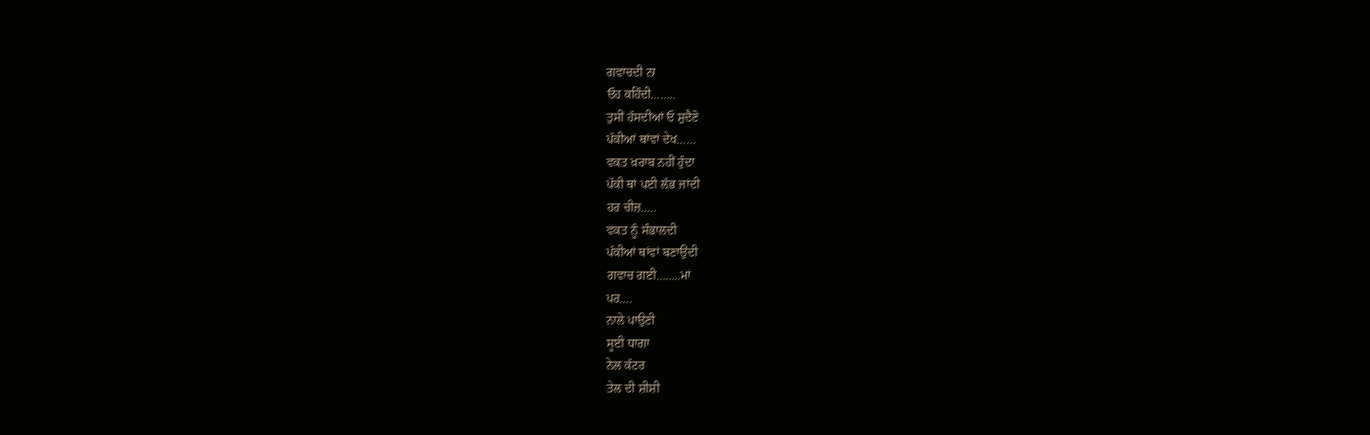ਗਵਾਚਦੀ ਨਾ
ਓਹ ਕਹਿੰਦੀ……..
ਤੁਸੀਂ ਹੱਸਦੀਆਂ ਓ ਸ਼ੁਦੈਣੋ
ਪੱਕੀਆਂ ਥਾਂਵਾਂ ਦੇਖ……
ਵਕਤ ਖ਼ਰਾਬ ਨਹੀਂ ਹੁੰਦਾ
ਪੱਕੀ ਥਾਂ ਪਈ ਲੱਭ ਜਾਂਦੀ
ਹਰ ਚੀਜ਼…..
ਵਕਤ ਨੂੰ ਸੰਭਾਲਦੀ
ਪੱਕੀਆਂ ਥਾਂਵਾਂ ਬਣਾਉਂਦੀ
ਗਵਾਚ ਗਈ……..ਮਾਂ
ਪਰ….
ਨਾਲੇ ਪਾਉਣੀ
ਸੂਈ ਧਾਗਾ
ਨੇਲ ਕੱਟਰ
ਤੇਲ ਦੀ ਸ਼ੀਸ਼ੀ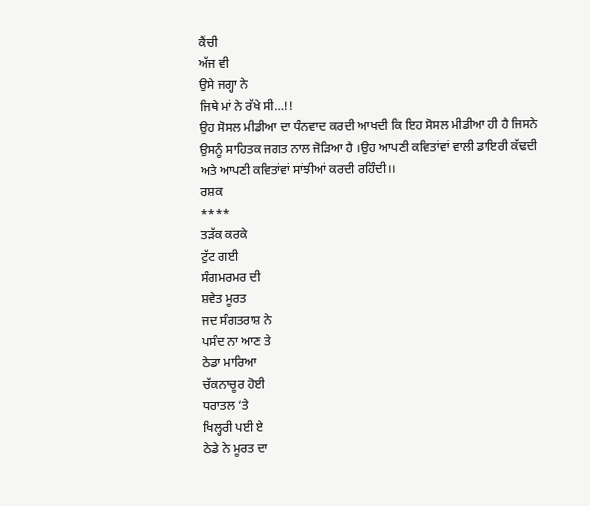ਕੈਂਚੀ
ਅੱਜ ਵੀ
ਉਸੇ ਜਗ੍ਹਾ ਨੇ
ਜਿਥੇ ਮਾਂ ਨੇ ਰੱਖੇ ਸੀ…!!
ਉਹ ਸੋਸਲ ਮੀਡੀਆ ਦਾ ਧੰਨਵਾਦ ਕਰਦੀ ਆਖਦੀ ਕਿ ਇਹ ਸੋਸਲ ਮੀਡੀਆ ਹੀ ਹੈ ਜਿਸਨੇ ਉਸਨੂੰ ਸਾਹਿਤਕ ਜਗਤ ਨਾਲ ਜੋੜਿਆ ਹੈ ।ਉਹ ਆਪਣੀ ਕਵਿਤਾਂਵਾਂ ਵਾਲੀ ਡਾਇਰੀ ਕੱਢਦੀ ਅਤੇ ਆਪਣੀ ਕਵਿਤਾਂਵਾਂ ਸਾਂਝੀਆਂ ਕਰਦੀ ਰਹਿੰਦੀ।।
ਰਸ਼ਕ
****
ਤੜੱਕ ਕਰਕੇ
ਟੁੱਟ ਗਈ
ਸੰਗਮਰਮਰ ਦੀ
ਸ਼ਵੇਤ ਮੂਰਤ
ਜਦ ਸੰਗਤਰਾਸ਼ ਨੇ
ਪਸੰਦ ਨਾ ਆਣ ਤੇ
ਠੇਡਾ ਮਾਰਿਆ
ਚੱਕਨਾਚੂਰ ਹੋਈ
ਧਰਾਤਲ ‘ਤੇ
ਖਿਲ੍ਹਰੀ ਪਈ ਏ
ਠੇਡੇ ਨੇ ਮੂਰਤ ਦਾ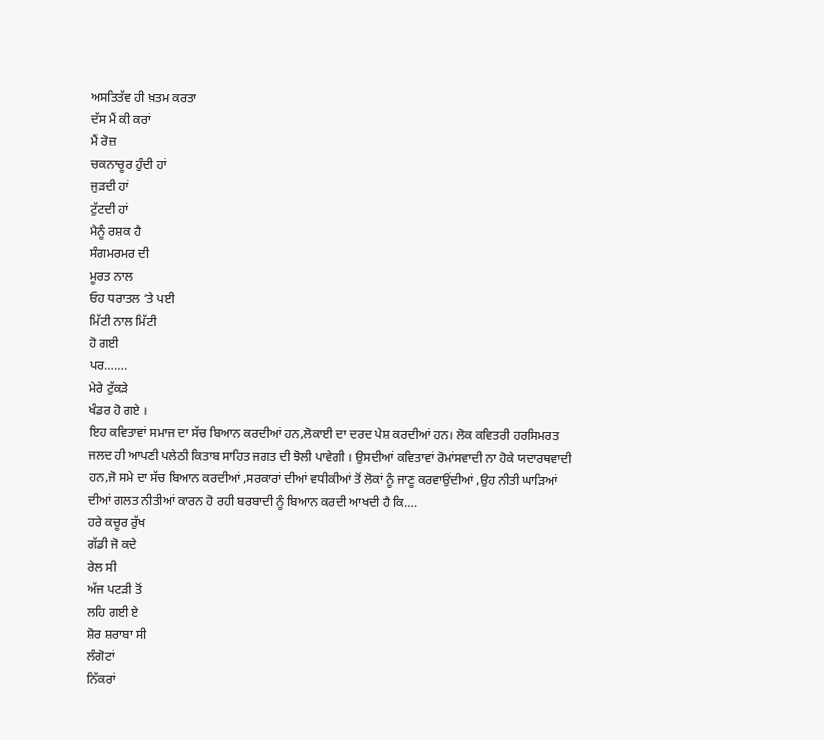ਅਸਤਿਤੱਵ ਹੀ ਖ਼ਤਮ ਕਰਤਾ
ਦੱਸ ਮੈਂ ਕੀ ਕਰਾਂ
ਮੈਂ ਰੋਜ਼
ਚਕਨਾਚੂਰ ਹੁੰਦੀ ਹਾਂ
ਜੁੜਦੀ ਹਾਂ
ਟੁੱਟਦੀ ਹਾਂ
ਮੈਨੂੰ ਰਸ਼ਕ ਹੈ
ਸੰਗਮਰਮਰ ਦੀ
ਮੂਰਤ ਨਾਲ
ਓਹ ਧਰਾਤਲ ‘ਤੇ ਪਈ
ਮਿੱਟੀ ਨਾਲ ਮਿੱਟੀ
ਹੋ ਗਈ
ਪਰ…….
ਮੇਰੇ ਟੁੱਕੜੇ
ਖੰਡਰ ਹੋ ਗਏ ।
ਇਹ ਕਵਿਤਾਵਾਂ ਸਮਾਜ ਦਾ ਸੱਚ ਬਿਆਨ ਕਰਦੀਆਂ ਹਨ,ਲੋਕਾਈ ਦਾ ਦਰਦ ਪੇਸ਼ ਕਰਦੀਆਂ ਹਨ। ਲੋਕ ਕਵਿਤਰੀ ਹਰਸਿਮਰਤ ਜਲਦ ਹੀ ਆਪਣੀ ਪਲੇਠੀ ਕਿਤਾਬ ਸਾਹਿਤ ਜਗਤ ਦੀ ਝੋਲੀ ਪਾਵੇਗੀ । ਉਸਦੀਆਂ ਕਵਿਤਾਵਾਂ ਰੋਮਾਂਸਵਾਦੀ ਨਾ ਹੋਕੇ ਯਦਾਰਥਵਾਦੀ ਹਨ,ਜੋ ਸਮੇ ਦਾ ਸੱਚ ਬਿਆਨ ਕਰਦੀਆਂ ,ਸਰਕਾਰਾਂ ਦੀਆਂ ਵਧੀਕੀਆਂ ਤੋਂ ਲੋਕਾਂ ਨੂੰ ਜਾਣੂ ਕਰਵਾਉਂਦੀਆਂ ,ਉਹ ਨੀਤੀ ਘਾੜਿਆਂ ਦੀਆਂ ਗਲਤ ਨੀਤੀਆਂ ਕਾਰਨ ਹੋ ਰਹੀ ਬਰਬਾਦੀ ਨੂੰ ਬਿਆਨ ਕਰਦੀ ਆਖਦੀ ਹੈ ਕਿ….
ਹਰੇ ਕਚੂਰ ਰੁੱਖ
ਗੱਡੀ ਜੋ ਕਦੇ
ਰੇਲ ਸੀ
ਅੱਜ ਪਟੜੀ ਤੋਂ
ਲਹਿ ਗਈ ਏ
ਸ਼ੋਰ ਸ਼ਰਾਬਾ ਸੀ
ਲੰਗੋਟਾਂ
ਨਿੱਕਰਾਂ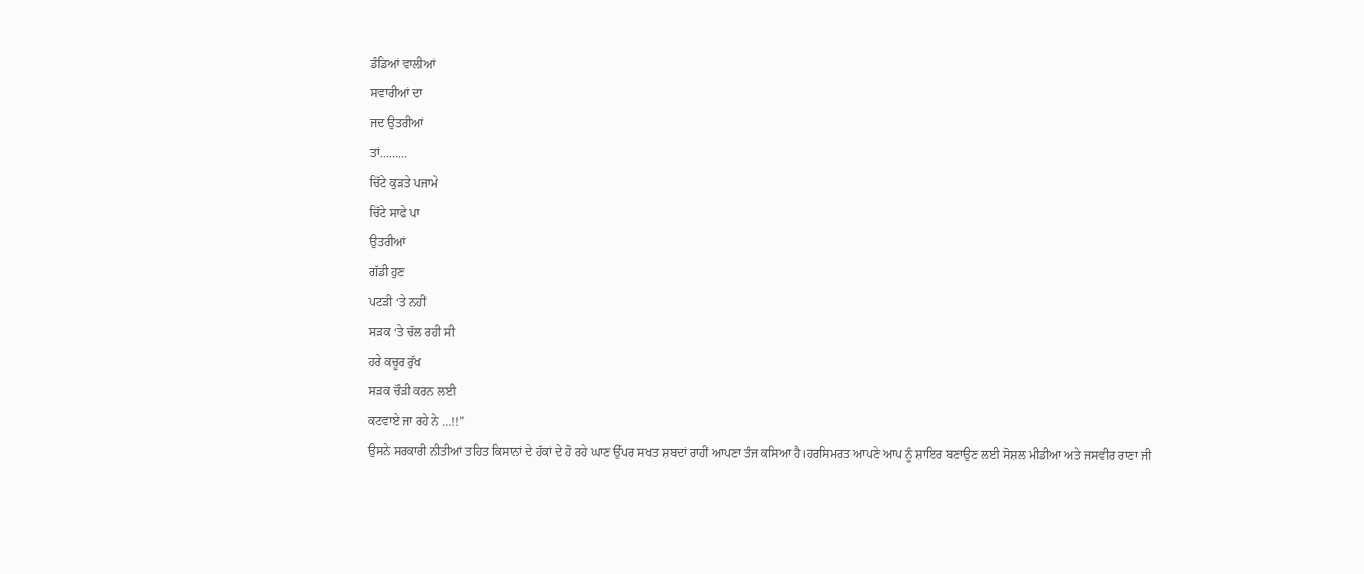ਡੰਡਿਆਂ ਵਾਲੀਆਂ
ਸਵਾਰੀਆਂ ਦਾ
ਜਦ ਉਤਰੀਆਂ
ਤਾਂ………
ਚਿੱਟੇ ਕੁੜਤੇ ਪਜਾਮੇ
ਚਿੱਟੇ ਸਾਫੇ ਪਾ
ਉਤਰੀਆਂ
ਗੱਡੀ ਹੁਣ
ਪਟੜੀ ‘ਤੇ ਨਹੀਂ
ਸੜਕ ‘ਤੇ ਚੱਲ ਰਹੀ ਸੀ
ਹਰੇ ਕਚੂਰ ਰੁੱਖ
ਸੜਕ ਚੌੜੀ ਕਰਨ ਲਈ
ਕਟਵਾਏ ਜਾ ਰਹੇ ਨੇ …!!”
ਉਸਨੇ ਸਰਕਾਰੀ ਨੀਤੀਆਂ ਤਹਿਤ ਕਿਸਾਨਾਂ ਦੇ ਹੱਕਾਂ ਦੇ ਹੋ ਰਹੇ ਘਾਣ ਉੱਪਰ ਸਖਤ ਸ਼ਬਦਾਂ ਰਾਹੀਂ ਆਪਣਾ ਤੰਜ ਕਸਿਆ ਹੈ।ਹਰਸਿਮਰਤ ਆਪਣੇ ਆਪ ਨੂੰ ਸ਼ਾਇਰ ਬਣਾਉਣ ਲਈ ਸੋਸ਼ਲ ਮੀਡੀਆ ਅਤੇ ਜਸਵੀਰ ਰਾਣਾ ਜੀ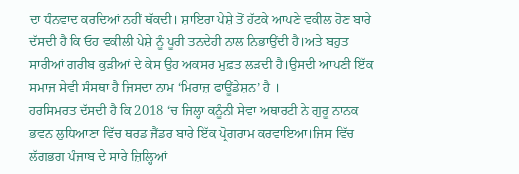ਦਾ ਧੰਨਵਾਦ ਕਰਦਿਆਂ ਨਹੀਂ ਥੱਕਦੀ। ਸ਼ਾਇਰਾ ਪੇਸ਼ੇ ਤੋਂ ਹੱਟਕੇ ਆਪਣੇ ਵਕੀਲ ਹੋਣ ਬਾਰੇ ਦੱਸਦੀ ਹੈ ਕਿ ਓਹ ਵਕੀਲੀ ਪੇਸ਼ੇ ਨੂੰ ਪੂਰੀ ਤਨਦੇਹੀ ਨਾਲ ਨਿਭਾਉਂਦੀ ਹੈ।ਅਤੇ ਬਹੁਤ ਸਾਰੀਆਂ ਗਰੀਬ ਕੁੜੀਆਂ ਦੇ ਕੇਸ ਉਹ ਅਕਸਰ ਮੁਫ਼ਤ ਲੜਦੀ ਹੈ।ਉਸਦੀ ਆਪਣੀ ਇੱਕ ਸਮਾਜ ਸੇਵੀ ਸੰਸਥਾ ਹੈ ਜਿਸਦਾ ਨਾਮ ‘ਮਿਰਾਜ਼ ਫਾਊਂਡੇਸ਼ਨ’ ਹੈ ।
ਹਰਸਿਮਰਤ ਦੱਸਦੀ ਹੈ ਕਿ 2018 ‘ਚ ਜਿਲ੍ਹਾ ਕਨੂੰਨੀ ਸੇਵਾ ਅਥਾਰਟੀ ਨੇ ਗੁਰੂ ਨਾਨਕ ਭਵਨ ਲੁਧਿਆਣਾ ਵਿੱਚ ਥਰਡ ਜੈਂਡਰ ਬਾਰੇ ਇੱਕ ਪ੍ਰੋਗਰਾਮ ਕਰਵਾਇਆ।ਜਿਸ ਵਿੱਚ ਲੱਗਭਗ ਪੰਜਾਬ ਦੇ ਸਾਰੇ ਜ਼ਿਲ੍ਹਿਆਂ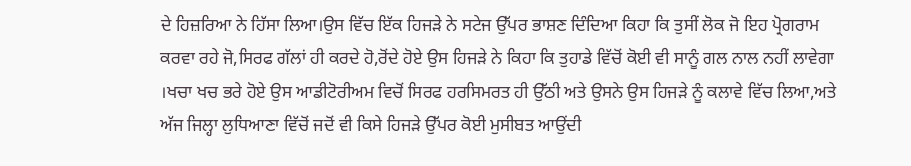ਦੇ ਹਿਜ਼ਰਿਆ ਨੇ ਹਿੱਸਾ ਲਿਆ।ਉਸ ਵਿੱਚ ਇੱਕ ਹਿਜੜੇ ਨੇ ਸਟੇਜ ਉੱਪਰ ਭਾਸ਼ਣ ਦਿੰਦਿਆ ਕਿਹਾ ਕਿ ਤੁਸੀਂ ਲੋਕ ਜੋ ਇਹ ਪ੍ਰੋਗਰਾਮ ਕਰਵਾ ਰਹੇ ਜੋ,ਸਿਰਫ ਗੱਲਾਂ ਹੀ ਕਰਦੇ ਹੋ,ਰੋਂਦੇ ਹੋਏ ਉਸ ਹਿਜੜੇ ਨੇ ਕਿਹਾ ਕਿ ਤੁਹਾਡੇ ਵਿੱਚੋਂ ਕੋਈ ਵੀ ਸਾਨੂੰ ਗਲ ਨਾਲ ਨਹੀਂ ਲਾਵੇਗਾ ।ਖਚਾ ਖਚ ਭਰੇ ਹੋਏ ਉਸ ਆਡੀਟੋਰੀਅਮ ਵਿਚੋਂ ਸਿਰਫ ਹਰਸਿਮਰਤ ਹੀ ਉੱਠੀ ਅਤੇ ਉਸਨੇ ਉਸ ਹਿਜੜੇ ਨੂੰ ਕਲਾਵੇ ਵਿੱਚ ਲਿਆ,ਅਤੇ ਅੱਜ ਜਿਲ੍ਹਾ ਲੁਧਿਆਣਾ ਵਿੱਚੋਂ ਜਦੋਂ ਵੀ ਕਿਸੇ ਹਿਜੜੇ ਉੱਪਰ ਕੋਈ ਮੁਸੀਬਤ ਆਉਂਦੀ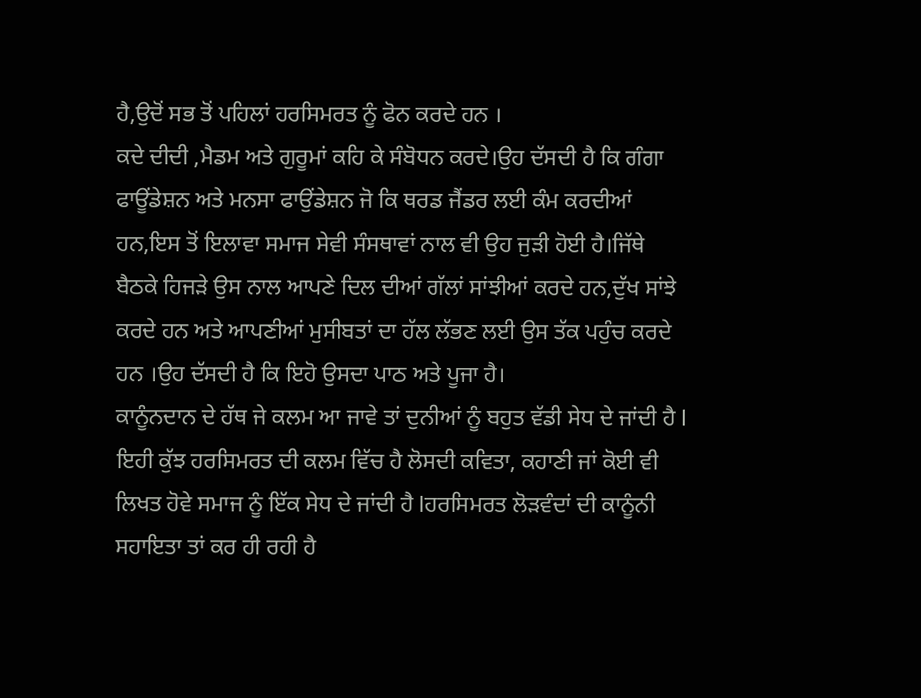ਹੈ,ਉਦੋਂ ਸਭ ਤੋਂ ਪਹਿਲਾਂ ਹਰਸਿਮਰਤ ਨੂੰ ਫੋਨ ਕਰਦੇ ਹਨ ।
ਕਦੇ ਦੀਦੀ ,ਮੈਡਮ ਅਤੇ ਗੁਰੂਮਾਂ ਕਹਿ ਕੇ ਸੰਬੋਧਨ ਕਰਦੇ।ਉਹ ਦੱਸਦੀ ਹੈ ਕਿ ਗੰਗਾ ਫਾਊਂਡੇਸ਼ਨ ਅਤੇ ਮਨਸਾ ਫਾਉਂਡੇਸ਼ਨ ਜੋ ਕਿ ਥਰਡ ਜੈਂਡਰ ਲਈ ਕੰਮ ਕਰਦੀਆਂ ਹਨ,ਇਸ ਤੋਂ ਇਲਾਵਾ ਸਮਾਜ ਸੇਵੀ ਸੰਸਥਾਵਾਂ ਨਾਲ ਵੀ ਉਹ ਜੁੜੀ ਹੋਈ ਹੈ।ਜਿੱਥੇ ਬੈਠਕੇ ਹਿਜੜੇ ਉਸ ਨਾਲ ਆਪਣੇ ਦਿਲ ਦੀਆਂ ਗੱਲਾਂ ਸਾਂਝੀਆਂ ਕਰਦੇ ਹਨ,ਦੁੱਖ ਸਾਂਝੇ ਕਰਦੇ ਹਨ ਅਤੇ ਆਪਣੀਆਂ ਮੁਸੀਬਤਾਂ ਦਾ ਹੱਲ ਲੱਭਣ ਲਈ ਉਸ ਤੱਕ ਪਹੁੰਚ ਕਰਦੇ ਹਨ ।ਉਹ ਦੱਸਦੀ ਹੈ ਕਿ ਇਹੋ ਉਸਦਾ ਪਾਠ ਅਤੇ ਪੂਜਾ ਹੈ।
ਕਾਨੂੰਨਦਾਨ ਦੇ ਹੱਥ ਜੇ ਕਲਮ ਆ ਜਾਵੇ ਤਾਂ ਦੁਨੀਆਂ ਨੂੰ ਬਹੁਤ ਵੱਡੀ ਸੇਧ ਦੇ ਜਾਂਦੀ ਹੈ l ਇਹੀ ਕੁੱਝ ਹਰਸਿਮਰਤ ਦੀ ਕਲਮ ਵਿੱਚ ਹੈ ਲੋਸਦੀ ਕਵਿਤਾ, ਕਹਾਣੀ ਜਾਂ ਕੋਈ ਵੀ ਲਿਖਤ ਹੋਵੇ ਸਮਾਜ ਨੂੰ ਇੱਕ ਸੇਧ ਦੇ ਜਾਂਦੀ ਹੈ lਹਰਸਿਮਰਤ ਲੋੜਵੰਦਾਂ ਦੀ ਕਾਨੂੰਨੀ ਸਹਾਇਤਾ ਤਾਂ ਕਰ ਹੀ ਰਹੀ ਹੈ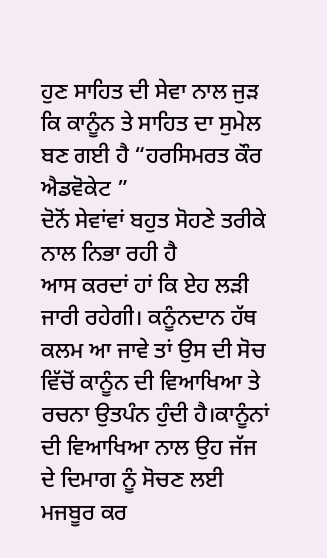ਹੁਣ ਸਾਹਿਤ ਦੀ ਸੇਵਾ ਨਾਲ ਜੁੜ ਕਿ ਕਾਨੂੰਨ ਤੇ ਸਾਹਿਤ ਦਾ ਸੁਮੇਲ ਬਣ ਗਈ ਹੈ “ਹਰਸਿਮਰਤ ਕੌਰ ਐਡਵੋਕੇਟ ”
ਦੋਨੋਂ ਸੇਵਾਂਵਾਂ ਬਹੁਤ ਸੋਹਣੇ ਤਰੀਕੇ ਨਾਲ ਨਿਭਾ ਰਹੀ ਹੈ
ਆਸ ਕਰਦਾਂ ਹਾਂ ਕਿ ਏਹ ਲੜੀ ਜਾਰੀ ਰਹੇਗੀ। ਕਨੂੰਨਦਾਨ ਹੱਥ ਕਲਮ ਆ ਜਾਵੇ ਤਾਂ ਉਸ ਦੀ ਸੋਚ ਵਿੱਚੋਂ ਕਾਨੂੰਨ ਦੀ ਵਿਆਖਿਆ ਤੇ ਰਚਨਾ ਉਤਪੰਨ ਹੁੰਦੀ ਹੈ।ਕਾਨੂੰਨਾਂ ਦੀ ਵਿਆਖਿਆ ਨਾਲ ਉਹ ਜੱਜ ਦੇ ਦਿਮਾਗ ਨੂੰ ਸੋਚਣ ਲਈ ਮਜਬੂਰ ਕਰ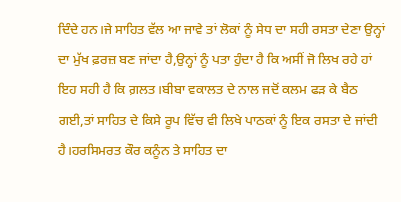ਦਿੰਦੇ ਹਨ।ਜੇ ਸਾਹਿਤ ਵੱਲ ਆ ਜਾਵੇ ਤਾਂ ਲੋਕਾਂ ਨੂੰ ਸੇਧ ਦਾ ਸਹੀ ਰਸਤਾ ਦੇਣਾ ਉਨ੍ਹਾਂ ਦਾ ਮੁੱਖ ਫ਼ਰਜ਼ ਬਣ ਜਾਂਦਾ ਹੈ,ਉਨ੍ਹਾਂ ਨੂੰ ਪਤਾ ਹੁੰਦਾ ਹੈ ਕਿ ਅਸੀਂ ਜੋ ਲਿਖ ਰਹੇ ਹਾਂ ਇਹ ਸਹੀ ਹੈ ਕਿ ਗ਼ਲਤ।ਬੀਬਾ ਵਕਾਲਤ ਦੇ ਨਾਲ ਜਦੋਂ ਕਲਮ ਫੜ ਕੇ ਬੈਠ ਗਈ,ਤਾਂ ਸਾਹਿਤ ਦੇ ਕਿਸੇ ਰੂਪ ਵਿੱਚ ਵੀ ਲਿਖੇ ਪਾਠਕਾਂ ਨੂੰ ਇਕ ਰਸਤਾ ਦੇ ਜਾਂਦੀ ਹੈ।ਹਰਸਿਮਰਤ ਕੌਰ ਕਨੂੰਨ ਤੇ ਸਾਹਿਤ ਦਾ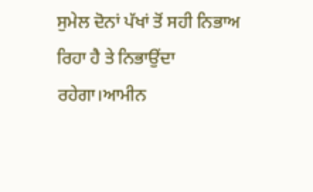ਸੁਮੇਲ ਦੋਨਾਂ ਪੱਖਾਂ ਤੋਂ ਸਹੀ ਨਿਭਾਅ ਰਿਹਾ ਹੈ ਤੇ ਨਿਭਾਉਂਦਾ ਰਹੇਗਾ।ਆਮੀਨ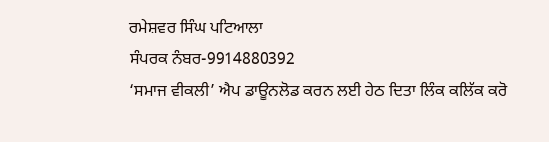ਰਮੇਸ਼ਵਰ ਸਿੰਘ ਪਟਿਆਲਾ
ਸੰਪਰਕ ਨੰਬਰ-9914880392
‘ਸਮਾਜ ਵੀਕਲੀ’ ਐਪ ਡਾਊਨਲੋਡ ਕਰਨ ਲਈ ਹੇਠ ਦਿਤਾ ਲਿੰਕ ਕਲਿੱਕ ਕਰੋ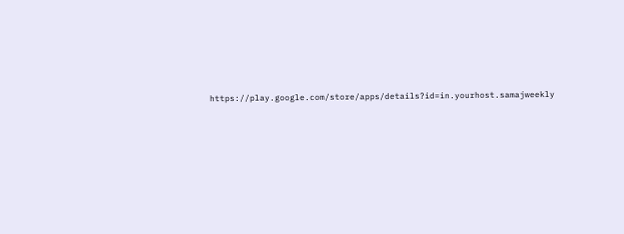https://play.google.com/store/apps/details?id=in.yourhost.samajweekly